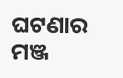ଘଟଣାର ମଞ୍ଜ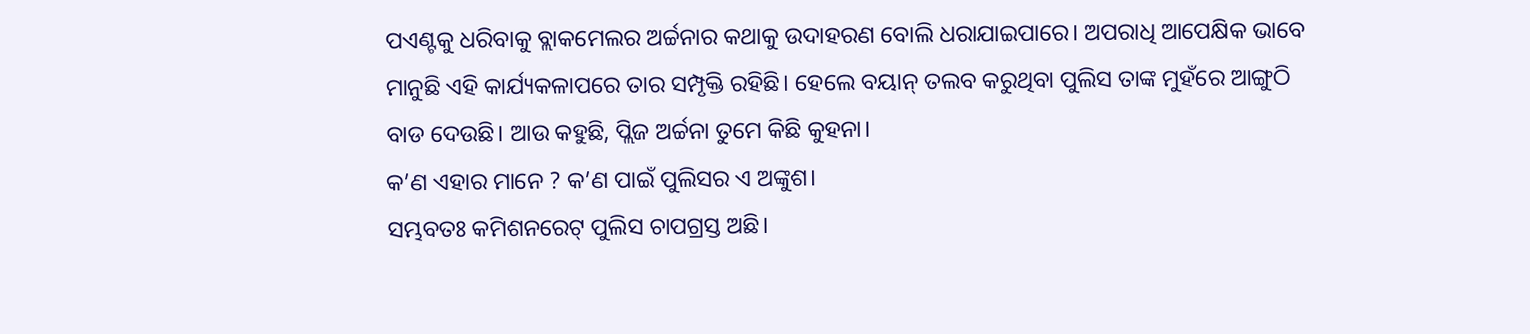ପଏଣ୍ଟକୁ ଧରିବାକୁ ବ୍ଲାକମେଲର ଅର୍ଚ୍ଚନାର କଥାକୁ ଉଦାହରଣ ବୋଲି ଧରାଯାଇପାରେ। ଅପରାଧି ଆପେକ୍ଷିକ ଭାବେ ମାନୁଛି ଏହି କାର୍ଯ୍ୟକଳାପରେ ତାର ସମ୍ପୃକ୍ତି ରହିଛି। ହେଲେ ବୟାନ୍ ତଲବ କରୁଥିବା ପୁଲିସ ତାଙ୍କ ମୁହଁରେ ଆଙ୍ଗୁଠି ବାଡ ଦେଉଛି। ଆଉ କହୁଛି, ପ୍ଲିଜ ଅର୍ଚ୍ଚନା ତୁମେ କିଛି କୁହନା।
କ’ଣ ଏହାର ମାନେ ? କ’ଣ ପାଇଁ ପୁଲିସର ଏ ଅଙ୍କୁଶ।
ସମ୍ଭବତଃ କମିଶନରେଟ୍ ପୁଲିସ ଚାପଗ୍ରସ୍ତ ଅଛି।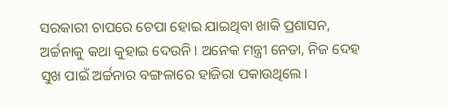ସରକାରୀ ଚାପରେ ଚେପା ହୋଇ ଯାଇଥିବା ଖାକି ପ୍ରଶାସନ, ଅର୍ଚ୍ଚନାକୁ କଥା କୁହାଇ ଦେଉନି। ଅନେକ ମନ୍ତ୍ରୀ ନେତା, ନିଜ ଦେହ ସୁଖ ପାଇଁ ଅର୍ଚ୍ଚନାର ବଙ୍ଗଳାରେ ହାଜିରା ପକାଉଥିଲେ।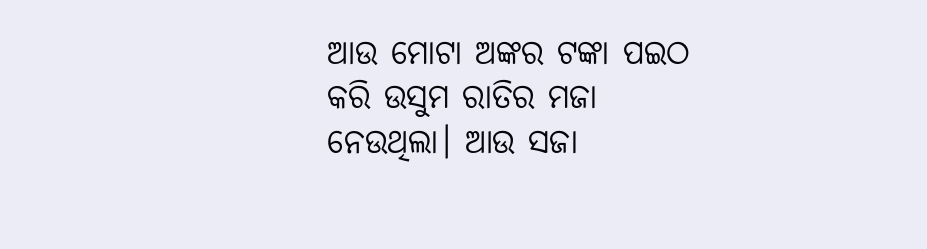ଆଉ ମୋଟା ଅଙ୍କର ଟଙ୍କା ପଇଠ କରି ଉସୁମ ରାତିର ମଜା ନେଉଥିଲା। ଆଉ ସଜା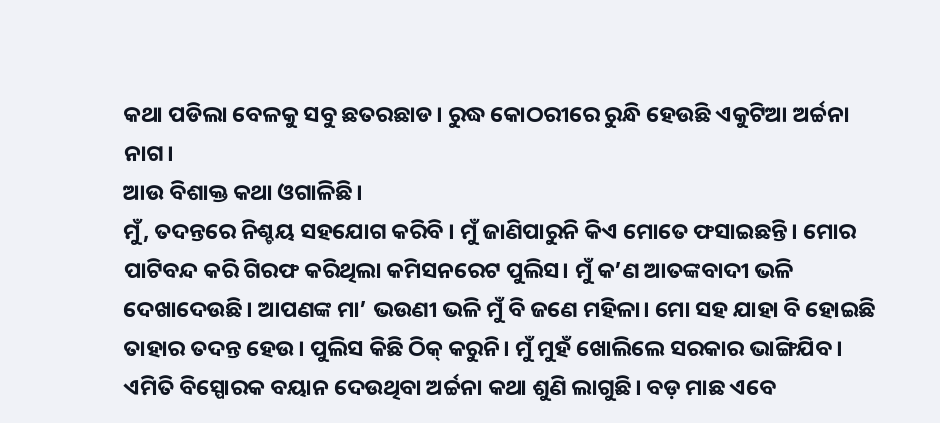କଥା ପଡିଲା ବେଳକୁ ସବୁ ଛତରଛାଡ। ରୁଦ୍ଧ କୋଠରୀରେ ରୁନ୍ଧି ହେଉଛି ଏକୁଟିଆ ଅର୍ଚ୍ଚନା ନାଗ।
ଆଉ ବିଶାକ୍ତ କଥା ଓଗାଳିଛି।
ମୁଁ, ତଦନ୍ତରେ ନିଶ୍ଚୟ ସହଯୋଗ କରିବି । ମୁଁ ଜାଣିପାରୁନି କିଏ ମୋତେ ଫସାଇଛନ୍ତି। ମୋର ପାଟିବନ୍ଦ କରି ଗିରଫ କରିଥିଲା କମିସନରେଟ ପୁଲିସ। ମୁଁ କ’ଣ ଆତଙ୍କବାଦୀ ଭଳି ଦେଖାଦେଉଛି। ଆପଣଙ୍କ ମା’ ଭଉଣୀ ଭଳି ମୁଁ ବି ଜଣେ ମହିଳା। ମୋ ସହ ଯାହା ବି ହୋଇଛି ତାହାର ତଦନ୍ତ ହେଉ। ପୁଲିସ କିଛି ଠିକ୍ କରୁନି। ମୁଁ ମୁହଁ ଖୋଲିଲେ ସରକାର ଭାଙ୍ଗିଯିବ।
ଏମିତି ବିସ୍ପୋରକ ବୟାନ ଦେଉଥିବା ଅର୍ଚ୍ଚନା କଥା ଶୁଣି ଲାଗୁଛି। ବଡ଼ ମାଛ ଏବେ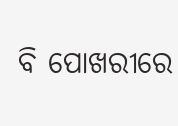ବି ପୋଖରୀରେ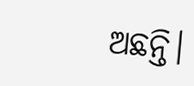ଅଛନ୍ତି।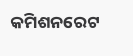କମିଶନରେଟ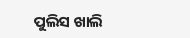ପୁଲିସ ଖାଲି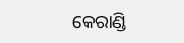କେରାଣ୍ଡି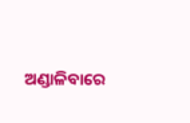ଅଣ୍ଡାଳିବାରେ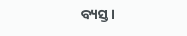ବ୍ୟସ୍ତ।